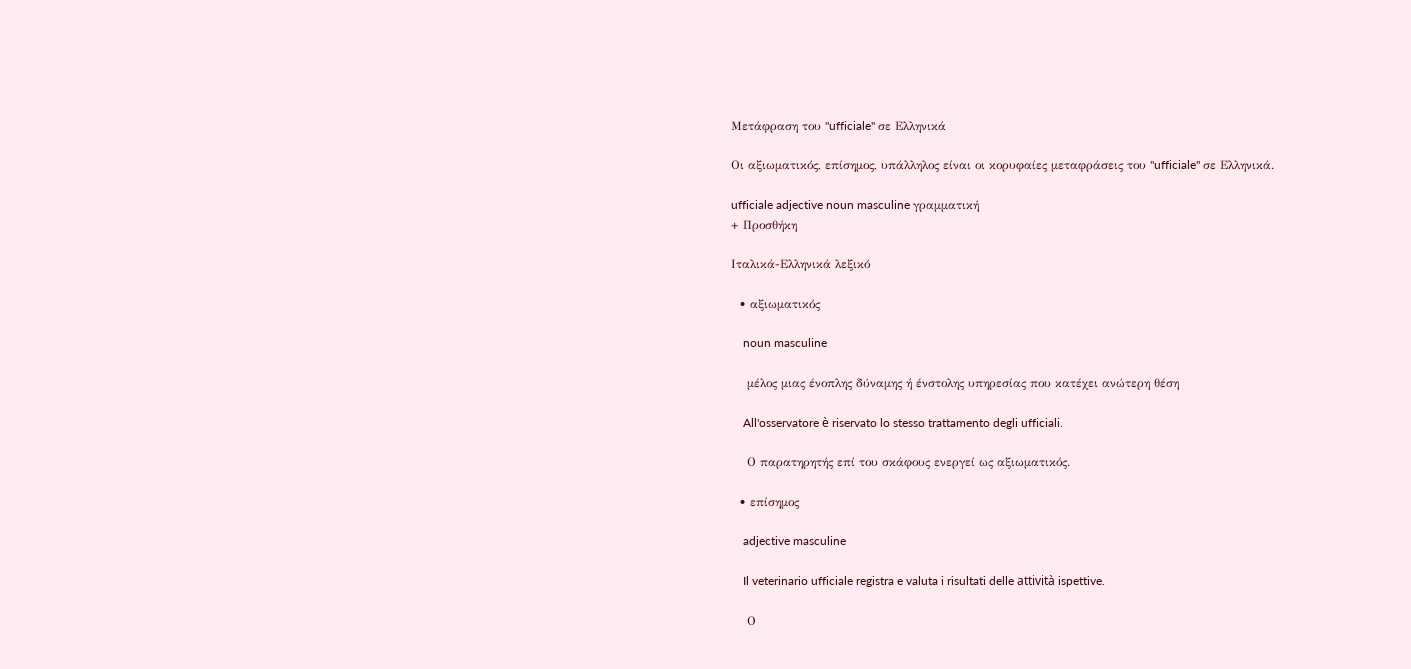Μετάφραση του "ufficiale" σε Ελληνικά

Οι αξιωματικός, επίσημος, υπάλληλος είναι οι κορυφαίες μεταφράσεις του "ufficiale" σε Ελληνικά.

ufficiale adjective noun masculine γραμματική
+ Προσθήκη

Ιταλικά-Ελληνικά λεξικό

  • αξιωματικός

    noun masculine

    μέλος μιας ένοπλης δύναμης ή ένστολης υπηρεσίας που κατέχει ανώτερη θέση

    All'osservatore è riservato lo stesso trattamento degli ufficiali.

    Ο παρατηρητής επί του σκάφους ενεργεί ως αξιωματικός.

  • επίσημος

    adjective masculine

    Il veterinario ufficiale registra e valuta i risultati delle attività ispettive.

    Ο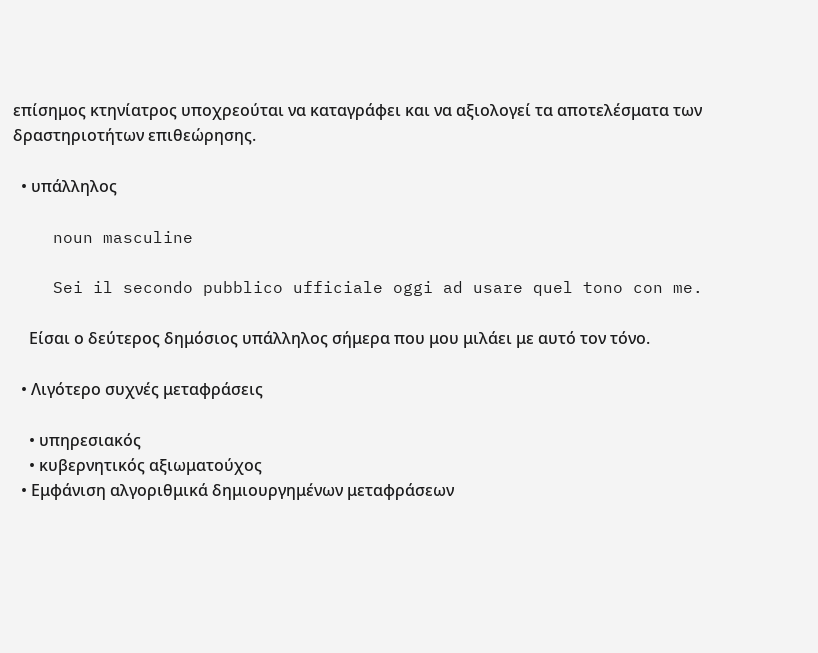επίσημος κτηνίατρος υποχρεούται να καταγράφει και να αξιολογεί τα αποτελέσματα των δραστηριοτήτων επιθεώρησης.

  • υπάλληλος

    noun masculine

    Sei il secondo pubblico ufficiale oggi ad usare quel tono con me.

    Είσαι ο δεύτερος δημόσιος υπάλληλος σήμερα που μου μιλάει με αυτό τον τόνο.

  • Λιγότερο συχνές μεταφράσεις

    • υπηρεσιακός
    • κυβερνητικός αξιωματούχος
  • Εμφάνιση αλγοριθμικά δημιουργημένων μεταφράσεων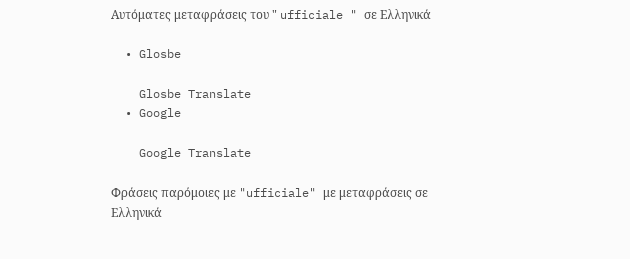Αυτόματες μεταφράσεις του " ufficiale " σε Ελληνικά

  • Glosbe

    Glosbe Translate
  • Google

    Google Translate

Φράσεις παρόμοιες με "ufficiale" με μεταφράσεις σε Ελληνικά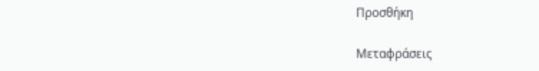Προσθήκη

Μεταφράσεις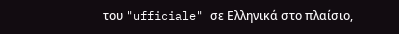του "ufficiale" σε Ελληνικά στο πλαίσιο,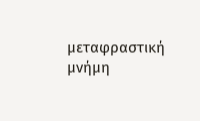μεταφραστική μνήμη